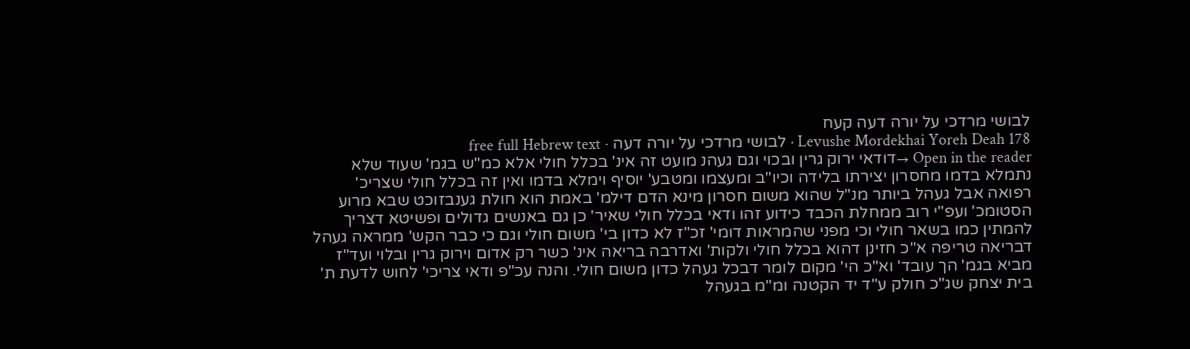לבושי מרדכי על יורה דעה קעח
Levushe Mordekhai Yoreh Deah 178 · לבושי מרדכי על יורה דעה · free full Hebrew text
Open in the reader →דודאי ירוק גרין ובכוי וגם געהנ מועט זה אינ' בכלל חולי אלא כמ"ש בגמ' שעוד שלא נתמלא בדמו מחסרון יצירתו בלידה וכיו"ב ומעצמו ומטבע' יוסיף וימלא בדמו ואין זה בכלל חולי שצריכ' רפואה אבל געהל ביותר מנ"ל שהוא משום חסרון מינא הדם דילמ' באמת הוא חולת גענבזוכט שבא מרוע הסטומכ' ועפ"י רוב ממחלת הכבד כידוע זהו ודאי בכלל חולי שאיר' כן גם באנשים גדולים ופשיטא דצריך להמתין כמו בשאר חולי וכי מפני שהמראות דומי' זכ"ז לא כדון בי' משום חולי וגם כי כבר הקש' ממראה געהל דבריאה טריפה א"כ חזינן דהוא בכלל חולי ולקות' ואדרבה בריאה אינ' כשר רק אדום וירוק גרין ובלוי ועד"ז מביא בגמ' הך עובד' וא"כ הי' מקום לומר דבכל געהל כדון משום חולי. והנה עכ"פ ודאי צריכי' לחוש לדעת ת' בית יצחק שג"כ חולק ע"ד יד הקטנה ומ"מ בגעהל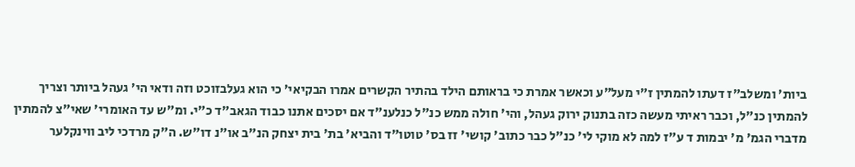ביות' ומשלב"ז דעתו להמתין ז"י מעל"ע וכאשר אמרת כי בראותם הילד בהתיר הקשרים אמרו הבקיאי' כי הוא געלבזוכט וזה ודאי הי' געהל ביותר וצריך להמתין כנ"ל, וכבר ראיתי מעשה כזה בתנוק ירוק געהל, והי' חולה ממש כנ"ל כנלענ"ד אם יסכים אתנו כבוד הגאב"ד כ"י. ומ"ש עד האומרי' שאי"צ להמתין מדברי הגמ' מ' יבמות ד ע"ז למה לא מוקי לי' כנ"ל כבר כתוב' קושי' זז בס' טוטו"ד והביא' בת' בית יצחק הנ"ב או"נ דו"ש. ה"ק מרדכי ליב ווינקלער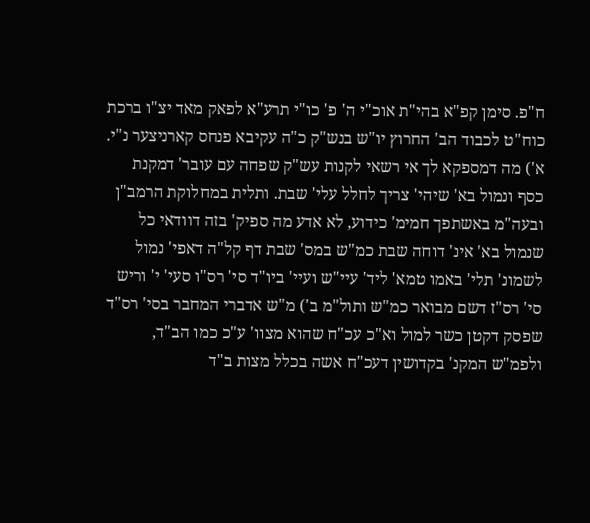ח"פ. סימן קפ"א בהי"ת אוכ"י ה' פ' כו"י תרע"א לפאק מאד יצ"ו ברכת כוח"ט לכבוד הב' החרוץ יו"ש בנש"ק כ"ה עקיבא פנחס קארניצער נ"י. א') מה דמספקא לך אי רשאי לקנות עש"ק שפחה עם עובר' דמקנת כסף ונמול בא' שיהי' צריך לחלל עלי' שבת. ותלית במחלוקת הרמב"ן ובעה"מ באשתפך חמימ' כידוע, לא אדע מה ספיק' בזה דוודאי כל שנמול בא' אינ' דוחה שבת כמ"ש במס' שבת דף קל"ה דאפי' נמול לשמונ' תלי' באמו טמא' ליד' עיי"ש ועיי' ביו"ד סי' רס"ו סעי' י' וריש סי' רס"ז דשם מבואר כמ"ש ותול"מ ב') מ"ש אדברי המחבר בסי' רס"ד שפסק דקטן כשר למול וא"כ עכ"ח שהוא מצוו' ע"כ כמו הב"ד, ולפמ"ש המקנ' בקדושין דעכ"ח אשה בכלל מצות ב"ד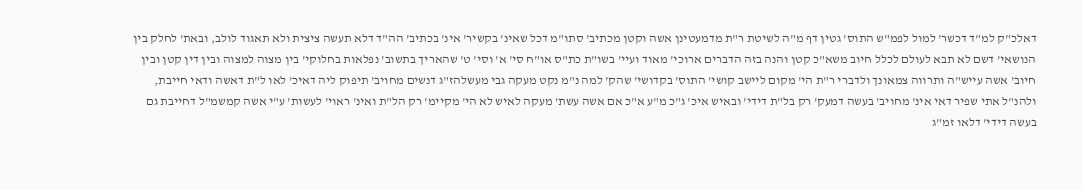דאלכ"ק למ"ד דכשר' למול לפמ"ש התוס' גטין דף מ"ה לשיטת ר"ת מדמעטינן אשה וקטן מכתיב' סתו"מ דכל שאינ' בקשיר' אינ' בכתיב' הה"ד דלא תעשה ציצית ולא תאגוד לולב, ובאת' לחלק בין הנושאי' דשם לא תבא לעולם לכלל חיוב משא"כ קטן והנה בזה הדברים ארוכי' מאוד ועיי' בשו"ת כת"ס או"ח סי' א' וסי' ט' שהאריך בתשוב' נפלאות בחלוקי' בין מצוה למצוה ובין דין קטן ובין חיוב' אשה עייש"ה ותרווה צמאונך ולדברי ר"ת הי' מקום ליישב קושי' התוס' בקדושי' שהק' למה נ"מ נקט מעקה גבי מעשלהז"ג דנשים מחויב' תיפוק ליה דאיכ' לאו ל"ת דאשה ודאי חייבת, ולהנ"ל אתי שפיר דאי אינ' מחויב' בעשה דמעק' רק בל"ת דידי' ובאיש איכ' ג"כ מ"ע א"כ אם אשה עשת' מעקה לאיש לא הי' מקיימ' רק הל"ת ואינ' ראוי' לעשות' ע"י אשה קמשמ"ל דחייבת גם בעשה דידי' דלאו זמ"ג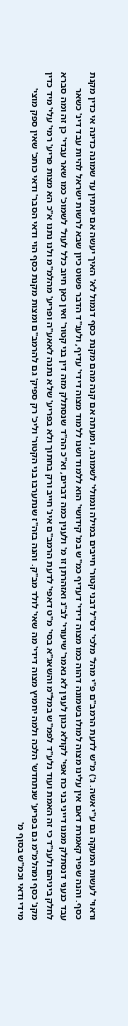וראוי' לעשות המעקה גם ע"י אשה. ג') מ"ש לדעת הרמב"ם פ"י מהל' מלכי' דס"ל דבני קטור' חייבים במילה ונמולי' לשמונה, ומעתה אם קנה מהם מקנת כסף דנמול לא' האיך יעשה אם ימתין עד שמונה כדינה אי כדין מקנת כסף. והנה שפיר קאמרת דאם אין עלינו מצוה למולו בשמונה דהוה כמו מצוה דידי' דעדיף כמ"ש במ' קידושי' הוא ללמוד ושנו ללמוד מצוה דידי' עדיף, ולענ"ד הדבר פשוט כיון שבא לרשות ישראל להיות עבד דינ' כשאר עבד כנעני דנסתלק ממנו דייני בני כח אפי' לקולא כגון לענין לא נאמר' שיעורי' לב"נ ואזהרתן זו מ' ולענין כמה דברים, וא"כ הה"ד שנסתלק מזה דין בני קטור' ואין כאן חיוב כלל לעול' לשמוכ' כמו שאר עבדי' כן זה ומה סברא לחלק ביניהם ולענ"ד כי זה האמת ועוד נלע"ד לפמ"ש במל"מ והשאג"א בסי' מ"ט דאפי' לדעת הרמב"ם אינ' חייב ורק בחתוך ולא בפריע' שלא נתנה לאאע"ה ופריע' מהלמ"מ ולנו נתנו א"כ הא מצות פריע' רמי' עלי' מיד כדין מקנ' כסף ומהלמ"מ גם בפריע' שנתחדש' הלכה ולמה יחמיץ מצוה דידי' מה שאי' לולד מב"ק. והנה בזה"ז שנתערבו בני הקטור' וליכ' רק ספיק' גם להרמב"ם ומצות מקנת כסף הוי ודאי הסבר' ודאי כותכ' שאין ספק מוצי' מידי ודאי וכמ"ש בסוף מ'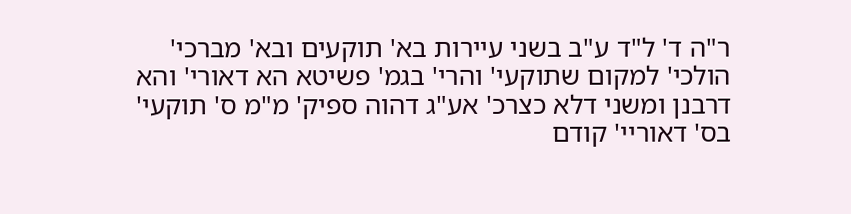ר"ה ד' ל"ד ע"ב בשני עיירות בא' תוקעים ובא' מברכי' הולכי' למקום שתוקעי' והרי' בגמ' פשיטא הא דאורי' והא דרבנן ומשני דלא כצרכ' אע"ג דהוה ספיק' מ"מ ס' תוקעי' בס' דאוריי' קודם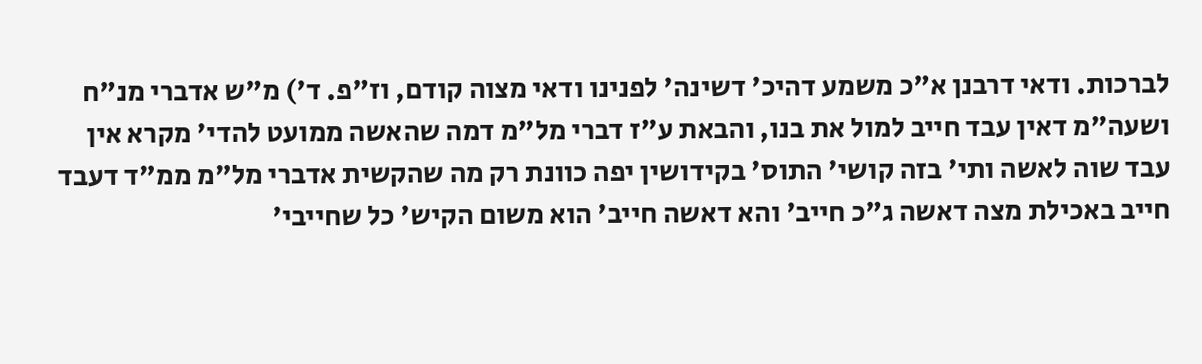לברכות. ודאי דרבנן א"כ משמע דהיכ' דשינה' לפנינו ודאי מצוה קודם, וז"פ. ד') מ"ש אדברי מנ"ח ושעה"מ דאין עבד חייב למול את בנו, והבאת ע"ז דברי מל"מ דמה שהאשה ממועט להדי' מקרא אין עבד שוה לאשה ותי' בזה קושי' התוס' בקידושין יפה כוונת רק מה שהקשית אדברי מל"מ ממ"ד דעבד חייב באכילת מצה דאשה ג"כ חייב' והא דאשה חייב' הוא משום הקיש' כל שחייבי'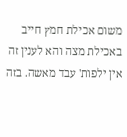משום אכילת חמץ חייב באכילת מצה והא לענין זה אין ילפות' עבד מאשה. בזה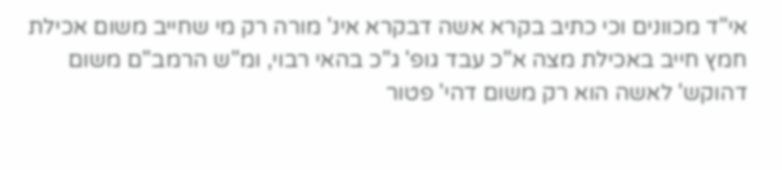אי"ד מכוונים וכי כתיב בקרא אשה דבקרא אינ' מורה רק מי שחייב משום אכילת חמץ חייב באכילת מצה א"כ עבד גופ' ג"כ בהאי רבוי, ומ"ש הרמב"ם משום דהוקש' לאשה הוא רק משום דהי' פטור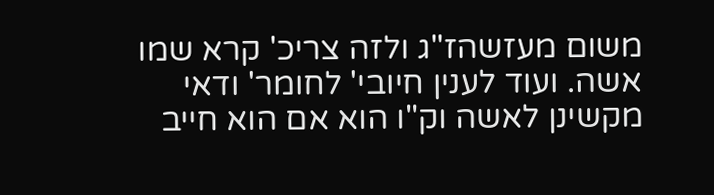משום מעזשהז"ג ולזה צריכ' קרא שמו אשה. ועוד לענין חיובי' לחומר' ודאי מקשינן לאשה וק"ו הוא אם הוא חייב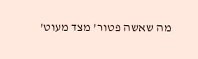מה שאשה פטור' מצד מעוט'